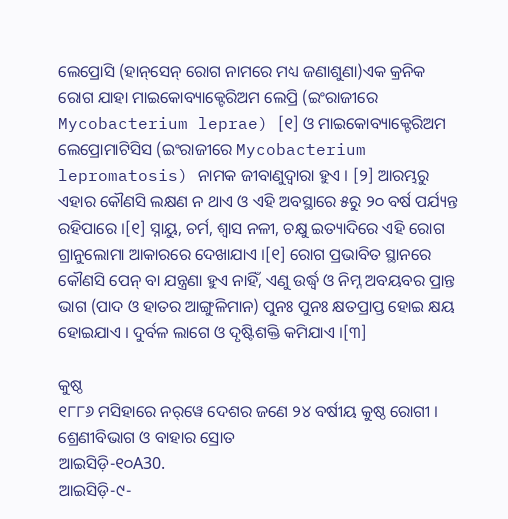ଲେପ୍ରୋସି (ହାନ୍‌ସେନ୍ ରୋଗ ନାମରେ ମଧ୍ୟ ଜଣାଶୁଣା)ଏକ କ୍ରନିକ ରୋଗ ଯାହା ମାଇକୋବ୍ୟାକ୍ଟେରିଅମ ଲେପ୍ରି (ଇଂରାଜୀରେ Mycobacterium leprae) [୧] ଓ ମାଇକୋବ୍ୟାକ୍ଟେରିଅମ ଲେପ୍ରୋମାଟିସିସ (ଇଂରାଜୀରେ Mycobacterium lepromatosis) ନାମକ ଜୀବାଣୁଦ୍ୱାରା ହୁଏ । [୨] ଆରମ୍ଭରୁ ଏହାର କୌଣସି ଲକ୍ଷଣ ନ ଥାଏ ଓ ଏହି ଅବସ୍ଥାରେ ୫ରୁ ୨୦ ବର୍ଷ ପର୍ଯ୍ୟନ୍ତ ରହିପାରେ ।[୧] ସ୍ନାୟୁ, ଚର୍ମ, ଶ୍ୱାସ ନଳୀ, ଚକ୍ଷୁ ଇତ୍ୟାଦିରେ ଏହି ରୋଗ ଗ୍ରାନୁଲୋମା ଆକାରରେ ଦେଖାଯାଏ ।[୧] ରୋଗ ପ୍ରଭାବିତ ସ୍ଥାନରେ କୌଣସି ପେନ୍ ବା ଯନ୍ତ୍ରଣା ହୁଏ ନାହିଁ, ଏଣୁ ଉର୍ଦ୍ଧ୍ୱ ଓ ନିମ୍ନ ଅବୟବର ପ୍ରାନ୍ତ ଭାଗ (ପାଦ ଓ ହାତର ଆଙ୍ଗୁଳିମାନ) ପୁନଃ ପୁନଃ କ୍ଷତପ୍ରାପ୍ତ ହୋଇ କ୍ଷୟ ହୋଇଯାଏ । ଦୁର୍ବଳ ଲାଗେ ଓ ଦୃଷ୍ଟିଶକ୍ତି କମିଯାଏ ।[୩]

କୁଷ୍ଠ
୧୮୮୬ ମସିହାରେ ନର୍‌‌ୱେ ଦେଶର ଜଣେ ୨୪ ବର୍ଷୀୟ କୁଷ୍ଠ ରୋଗୀ ।
ଶ୍ରେଣୀବିଭାଗ ଓ ବାହାର ସ୍ରୋତ
ଆଇସିଡ଼ି-୧୦A30.
ଆଇସିଡ଼ି-୯-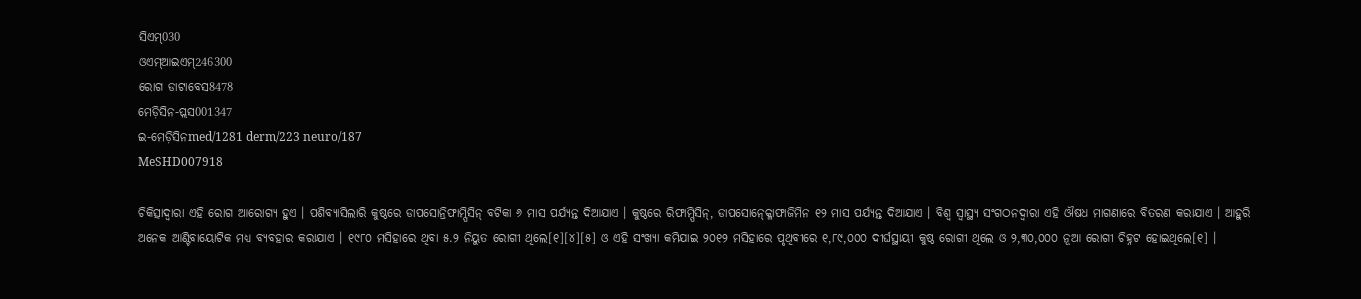ସିଏମ୍030
ଓଏମ୍‌ଆଇଏମ୍246300
ରୋଗ ଡାଟାବେସ8478
ମେଡ଼ିସିନ-ପ୍ଲସ001347
ଇ-ମେଡ଼ିସିନmed/1281 derm/223 neuro/187
MeSHD007918

ଚିକିତ୍ସାଦ୍ୱାରା ଏହି ରୋଗ ଆରୋଗ୍ୟ ହୁଏ । ପଶିବ୍ୟାସିଲାରି କୁଷ୍ଠରେ ଡାପସୋନ୍ରିଫାମ୍ପିସିନ୍ ବଟିକା ୬ ମାସ ପର୍ଯ୍ୟନ୍ତ ଦିଆଯାଏ । କୁଷ୍ଠରେ ରିଫାମ୍ପିସିନ୍, ଡାପସୋନ୍କ୍ଳୋଫାଜିମିନ ୧୨ ମାସ ପର୍ଯ୍ୟନ୍ତ ଦିଆଯାଏ । ବିଶ୍ୱ ସ୍ୱାସ୍ଥ୍ୟ ସଂଗଠନଦ୍ୱାରା ଏହି ଔଷଧ ମାଗଣାରେ ବିତରଣ କରାଯାଏ । ଆହୁରି ଅନେକ ଆଣ୍ଟିବାୟୋଟିକ ମଧ୍ୟ ବ୍ୟବହାର କରାଯାଏ । ୧୯୮୦ ମସିହାରେ ଥିବା ୫.୨ ନିୟୁତ ରୋଗୀ ଥିଲେ[୧][୪][୫] ଓ ଏହି ସଂଖ୍ୟା କମିଯାଇ ୨୦୧୨ ମସିହାରେ ପୃଥିବୀରେ ୧,୮୯,୦୦୦ ଦୀର୍ଘସ୍ଥାୟୀ କୁଷ୍ଠ ରୋଗୀ ଥିଲେ ଓ ୨,୩୦,୦୦୦ ନୂଆ ରୋଗୀ ଚିହ୍ନଟ ହୋଇଥିଲେ[୧] ।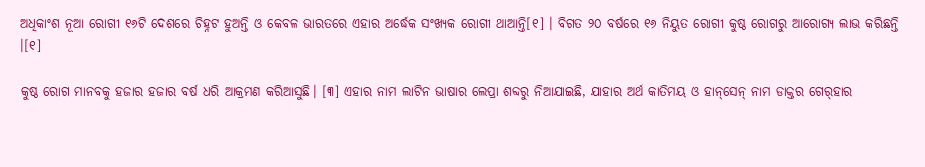ଅଧିକାଂଶ ନୂଆ ରୋଗୀ ୧୬ଟି ଦେଶରେ ଚିହ୍ନଟ ହୁଅନ୍ତି ଓ କେବଳ ଭାରତରେ ଏହାର ଅର୍ଦ୍ଧେକ ସଂଖ୍ୟକ ରୋଗୀ ଥାଆନ୍ତି[୧] । ବିଗତ ୨୦ ବର୍ଷରେ ୧୬ ନିୟୁତ ରୋଗୀ କୁଷ୍ଠ ରୋଗରୁ ଆରୋଗ୍ୟ ଲାଭ କରିଛନ୍ତି ।[୧]

କୁଷ୍ଠ ରୋଗ ମାନବକୁ ହଜାର ହଜାର ବର୍ଷ ଧରି ଆକ୍ରମଣ କରିଆସୁଛି। [୩] ଏହାର ନାମ ଲାଟିନ ଭାଷାର ଲେପ୍ରା ଶବ୍ଦରୁ ନିଆଯାଇଛି, ଯାହାର ଅର୍ଥ କାତିମୟ ଓ ହାନ୍‌ସେନ୍ ନାମ ଡାକ୍ତର ଗେର୍‌ହାର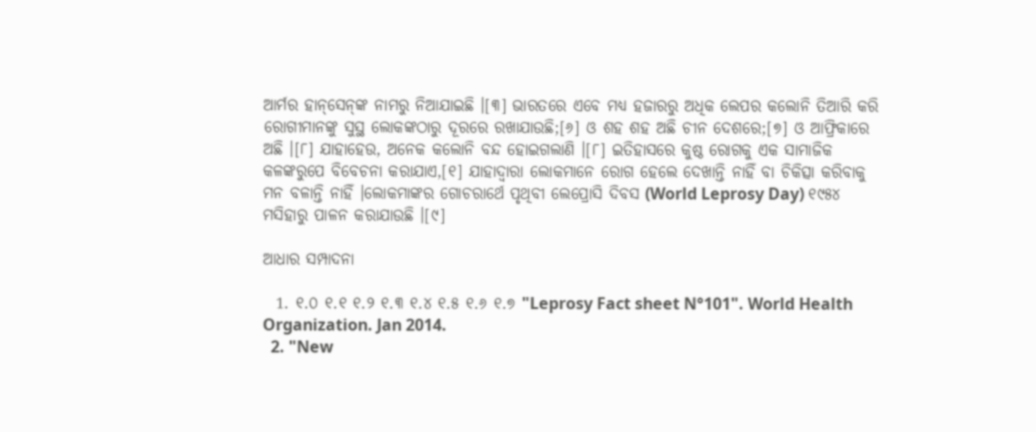ଆର୍ମର ହାନ୍‌ସେନ୍‌ଙ୍କ ନାମରୁ ନିଆଯାଇଛି ।[୩] ଭାରତରେ ଏବେ ମଧ୍ୟ ହଜାରରୁ ଅଧିକ ଲେପର କଲୋନି ତିଆରି କରି ରୋଗୀମାନଙ୍କୁ ସୁସ୍ଥ ଲୋକଙ୍କଠାରୁ ଦୂରରେ ରଖାଯାଉଛି;[୬] ଓ ଶହ ଶହ ଅଛି ଚୀନ ଦେଶରେ;[୭] ଓ ଆଫ୍ରିକାରେ ଅଛି ।[୮] ଯାହାହେଉ, ଅନେକ କଲୋନି ବନ୍ଦ ହୋଇଗଲାଣି ।[୮] ଇତିହାସରେ କୁଷ୍ଠ ରୋଗକୁ ଏକ ସାମାଜିକ କଳଙ୍କରୁପେ ବିବେଚନା କରାଯାଏ,[୧] ଯାହାଦ୍ୱାରା ଲୋକମାନେ ରୋଗ ହେଲେ ଦେଖାନ୍ତି ନାହିଁ ବା ଚିକିତ୍ସା କରିବାକୁ ମନ ବଳାନ୍ତି ନାହିଁ ।ଲୋକମାଙ୍କର ଗୋଚରାର୍ଥେ ପୃଥିବୀ ଲେପ୍ରୋସି ଦିବସ (World Leprosy Day) ୧୯୫୪ ମସିହାରୁ ପାଳନ କରାଯାଉଛି ।[୯]

ଆଧାର ସମ୍ପାଦନା

  1. ୧.୦ ୧.୧ ୧.୨ ୧.୩ ୧.୪ ୧.୫ ୧.୬ ୧.୭ "Leprosy Fact sheet N°101". World Health Organization. Jan 2014.
  2. "New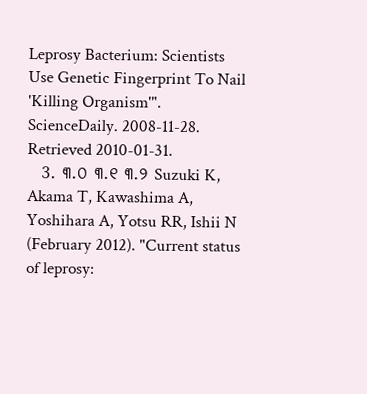Leprosy Bacterium: Scientists Use Genetic Fingerprint To Nail 'Killing Organism'". ScienceDaily. 2008-11-28. Retrieved 2010-01-31.
  3. ୩.୦ ୩.୧ ୩.୨ Suzuki K, Akama T, Kawashima A, Yoshihara A, Yotsu RR, Ishii N (February 2012). "Current status of leprosy: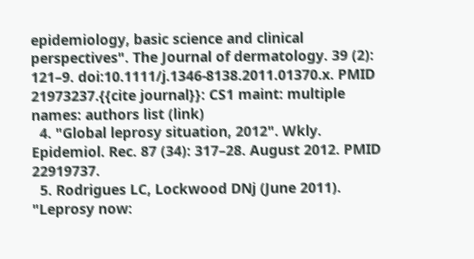epidemiology, basic science and clinical perspectives". The Journal of dermatology. 39 (2): 121–9. doi:10.1111/j.1346-8138.2011.01370.x. PMID 21973237.{{cite journal}}: CS1 maint: multiple names: authors list (link)
  4. "Global leprosy situation, 2012". Wkly. Epidemiol. Rec. 87 (34): 317–28. August 2012. PMID 22919737.
  5. Rodrigues LC, Lockwood DNj (June 2011). "Leprosy now: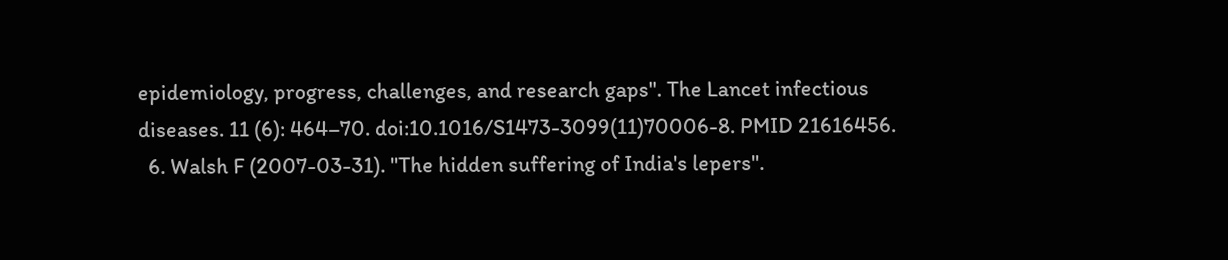epidemiology, progress, challenges, and research gaps". The Lancet infectious diseases. 11 (6): 464–70. doi:10.1016/S1473-3099(11)70006-8. PMID 21616456.
  6. Walsh F (2007-03-31). "The hidden suffering of India's lepers".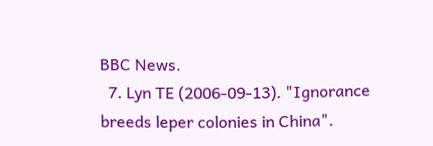BBC News.
  7. Lyn TE (2006-09-13). "Ignorance breeds leper colonies in China".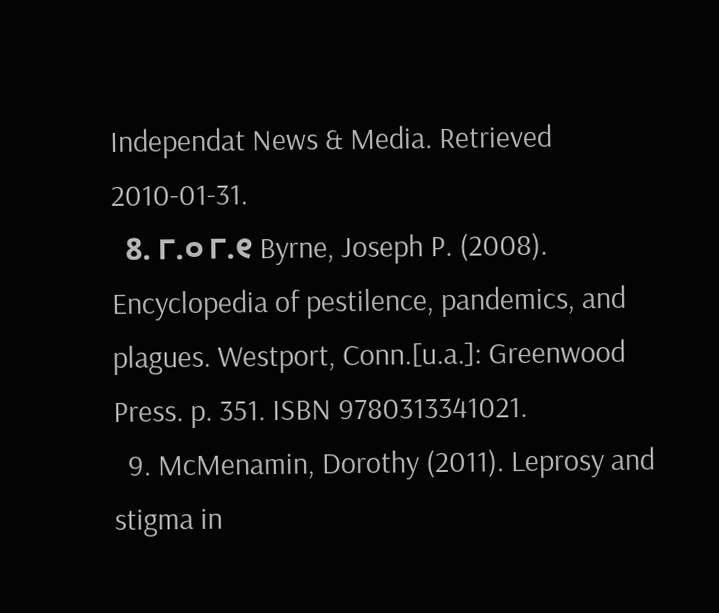Independat News & Media. Retrieved 2010-01-31.
  8. ୮.୦ ୮.୧ Byrne, Joseph P. (2008). Encyclopedia of pestilence, pandemics, and plagues. Westport, Conn.[u.a.]: Greenwood Press. p. 351. ISBN 9780313341021.
  9. McMenamin, Dorothy (2011). Leprosy and stigma in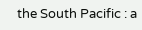the South Pacific : a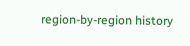region-by-region history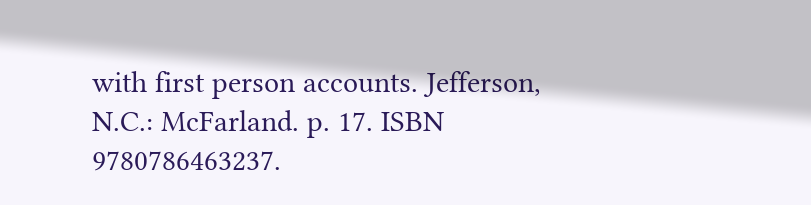with first person accounts. Jefferson, N.C.: McFarland. p. 17. ISBN 9780786463237.